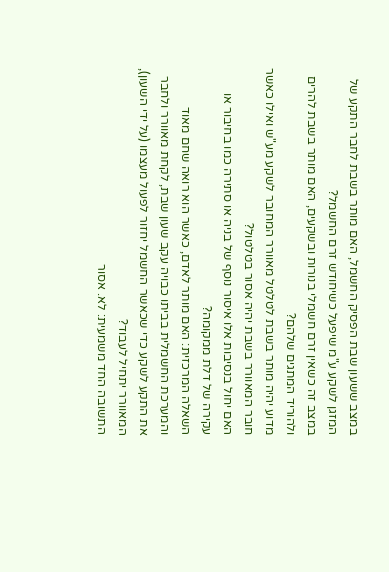במצב ששעון שבת הפסיק החשמל, האם מותר בשבת לחבר התקע של המזגן לשקע ע"מ שיפעל כשיחודש זרם החשמל?
במצב זה כשאין זרם חשמלי בנורות ובשקעים, האם מותר בשבת להרים ולהוריד המתגים שלהם?
מדוע יהיה מותר בשבת לטלטל מאוורר המחובר לשקע מע"ש ואילו כאשר חובר המאוורר בשבת יהיה אסור בטלטול?
האם יחול בנסיבות אלו איסור נוסף של בניה או סתירה כמו בחיבור או עקירה של דלת ממקומה?
השאלה המרכזית: האם מותר לאדם, כאשר הוא רואה שחם מאוד והמערכת החשמלית בביתו כבויה עקב שעון שבת, לקחת מאוורר ולחבר את התקע לשקע כדי שכאשר החשמל יחזור לפעול מעצמו (על ידי השעון), המאוורר יתחיל לעבוד?
התשובה החד משמעית: לא. אסור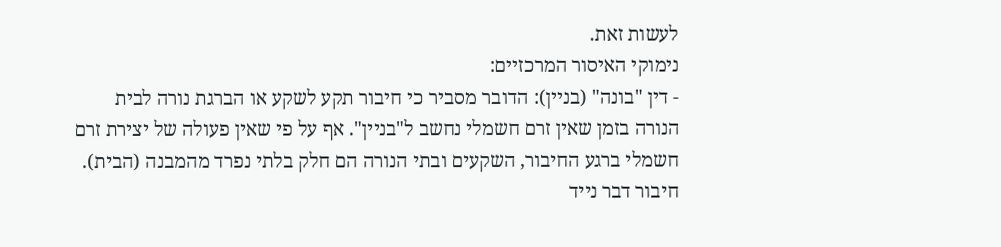לעשות זאת.
נימוקי האיסור המרכזיים:
- דין "בונה" (בניין): הדובר מסביר כי חיבור תקע לשקע או הברגת נורה לבית הנורה בזמן שאין זרם חשמלי נחשב ל"בניין". אף על פי שאין פעולה של יצירת זרם חשמלי ברגע החיבור, השקעים ובתי הנורה הם חלק בלתי נפרד מהמבנה (הבית). חיבור דבר נייד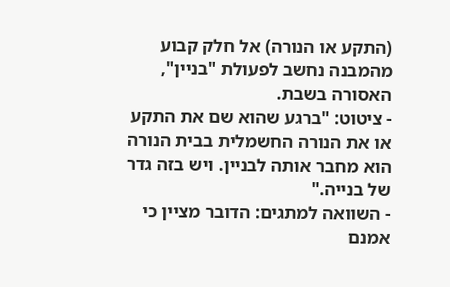(התקע או הנורה) אל חלק קבוע מהמבנה נחשב לפעולת "בניין", האסורה בשבת.
- ציטוט: "ברגע שהוא שם את התקע או את הנורה החשמלית בבית הנורה הוא מחבר אותה לבניין. ויש בזה גדר של בנייה."
- השוואה למתגים: הדובר מציין כי אמנם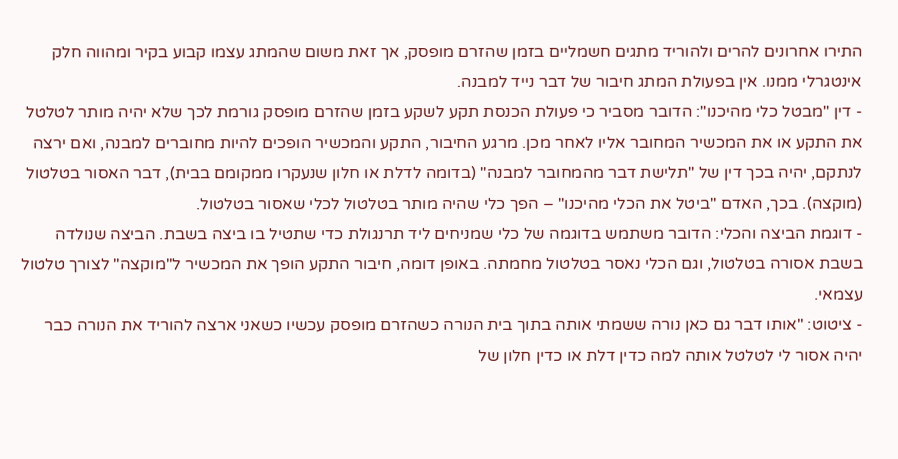התירו אחרונים להרים ולהוריד מתגים חשמליים בזמן שהזרם מופסק, אך זאת משום שהמתג עצמו קבוע בקיר ומהווה חלק אינטגרלי ממנו. אין בפעולת המתג חיבור של דבר נייד למבנה.
- דין "מבטל כלי מהיכנו": הדובר מסביר כי פעולת הכנסת תקע לשקע בזמן שהזרם מופסק גורמת לכך שלא יהיה מותר לטלטל את התקע או את המכשיר המחובר אליו לאחר מכן. מרגע החיבור, התקע והמכשיר הופכים להיות מחוברים למבנה, ואם ירצה לנתקם, יהיה בכך דין של "תלישת דבר מהמחובר למבנה" (בדומה לדלת או חלון שנעקרו ממקומם בבית), דבר האסור בטלטול (מוקצה). בכך, האדם "ביטל את הכלי מהיכנו" – הפך כלי שהיה מותר בטלטול לכלי שאסור בטלטול.
- דוגמת הביצה והכלי: הדובר משתמש בדוגמה של כלי שמניחים ליד תרנגולת כדי שתטיל בו ביצה בשבת. הביצה שנולדה בשבת אסורה בטלטול, וגם הכלי נאסר בטלטול מחמתה. באופן דומה, חיבור התקע הופך את המכשיר ל"מוקצה" לצורך טלטול עצמאי.
- ציטוט: "אותו דבר גם כאן נורה ששמתי אותה בתוך בית הנורה כשהזרם מופסק עכשיו כשאני ארצה להוריד את הנורה כבר יהיה אסור לי לטלטל אותה למה כדין דלת או כדין חלון של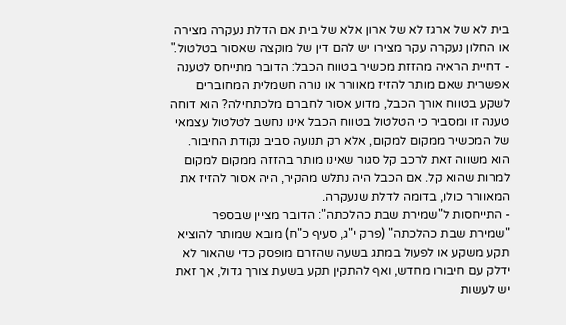בית לא של ארגז לא של ארון אלא של בית אם הדלת נעקרה מצירה או החלון נעקרה עקר מצירו יש להם דין של מוקצה שאסור בטלטול."
- דחיית הראיה מהזזת מכשיר בטווח הכבל: הדובר מתייחס לטענה אפשרית שאם מותר להזיז מאוורר או נורה חשמלית המחוברים לשקע בטווח אורך הכבל, מדוע אסור לחברם מלכתחילה? הוא דוחה טענה זו ומסביר כי הטלטול בטווח הכבל אינו נחשב לטלטול עצמאי של המכשיר ממקום למקום, אלא רק תנועה סביב נקודת החיבור. הוא משווה זאת לרכב קל סגור שאינו מותר בהזזה ממקום למקום למרות שהוא קל. אם הכבל היה נתלש מהקיר, היה אסור להזיז את המאוורר כולו, בדומה לדלת שנעקרה.
- התייחסות ל"שמירת שבת כהלכתה": הדובר מציין שבספר "שמירת שבת כהלכתה" (פרק י"ג, סעיף כ"ח) מובא שמותר להוציא תקע משקע או לפעול במתג בשעה שהזרם מופסק כדי שהאור לא ידלק עם חיבורו מחדש, ואף להתקין תקע בשעת צורך גדול, אך זאת יש לעשות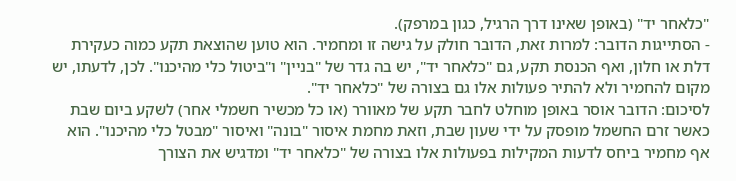"כלאחר יד" (באופן שאינו דרך הרגיל, כגון במרפק).
- הסתייגות הדובר: למרות זאת, הדובר חולק על גישה זו ומחמיר. הוא טוען שהוצאת תקע כמוה כעקירת דלת או חלון, ואף הכנסת תקע, גם "כלאחר יד", יש בה גדר של "בניין" ו"ביטול כלי מהיכנו". לכן, לדעתו, יש מקום להחמיר ולא להתיר פעולות אלו גם בצורה של "כלאחר יד".
לסיכום: הדובר אוסר באופן מוחלט לחבר תקע של מאוורר (או כל מכשיר חשמלי אחר) לשקע ביום שבת כאשר זרם החשמל מופסק על ידי שעון שבת, וזאת מחמת איסור "בונה" ואיסור "מבטל כלי מהיכנו". הוא אף מחמיר ביחס לדעות המקילות בפעולות אלו בצורה של "כלאחר יד" ומדגיש את הצורך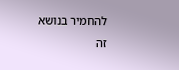להחמיר בנושא זה